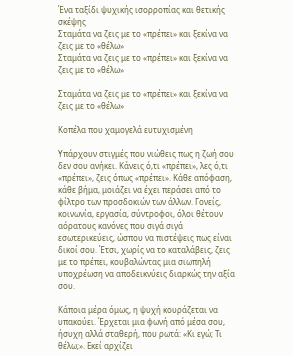Ένα ταξίδι ψυχικής ισορροπίας και θετικής σκέψης
Σταμάτα να ζεις με το «πρέπει» και ξεκίνα να ζεις με το «θέλω»
Σταμάτα να ζεις με το «πρέπει» και ξεκίνα να ζεις με το «θέλω»

Σταμάτα να ζεις με το «πρέπει» και ξεκίνα να ζεις με το «θέλω»

Κοπέλα που χαμογελά ευτυχισμένη

Υπάρχουν στιγμές που νιώθεις πως η ζωή σου δεν σου ανήκει. Κάνεις ό,τι «πρέπει», λες ό,τι «πρέπει», ζεις όπως «πρέπει». Κάθε απόφαση, κάθε βήμα, μοιάζει να έχει περάσει από το φίλτρο των προσδοκιών των άλλων. Γονείς, κοινωνία, εργασία, σύντροφοι, όλοι θέτουν αόρατους κανόνες που σιγά σιγά εσωτερικεύεις, ώσπου να πιστέψεις πως είναι δικοί σου. Έτσι, χωρίς να το καταλάβεις, ζεις με το πρέπει, κουβαλώντας μια σιωπηλή υποχρέωση να αποδεικνύεις διαρκώς την αξία σου.

Κάποια μέρα όμως, η ψυχή κουράζεται να υπακούει. Έρχεται μια φωνή από μέσα σου, ήσυχη αλλά σταθερή, που ρωτά: «Κι εγώ; Τι θέλω;». Εκεί αρχίζει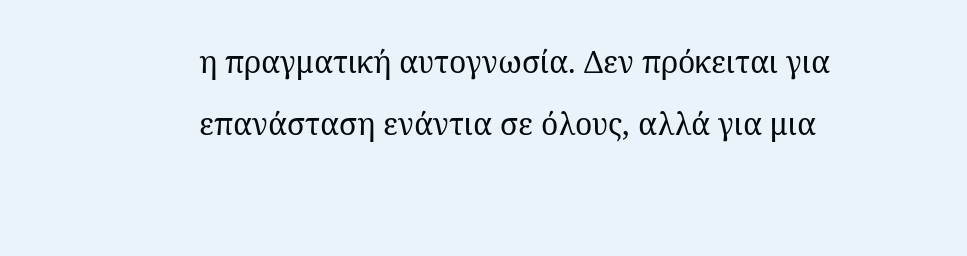η πραγματική αυτογνωσία. Δεν πρόκειται για επανάσταση ενάντια σε όλους, αλλά για μια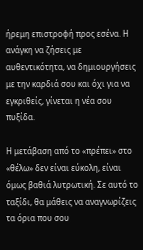ήρεμη επιστροφή προς εσένα. Η ανάγκη να ζήσεις με αυθεντικότητα, να δημιουργήσεις με την καρδιά σου και όχι για να εγκριθείς, γίνεται η νέα σου πυξίδα.

Η μετάβαση από το «πρέπει» στο «θέλω» δεν είναι εύκολη, είναι όμως βαθιά λυτρωτική. Σε αυτό το ταξίδι, θα μάθεις να αναγνωρίζεις τα όρια που σου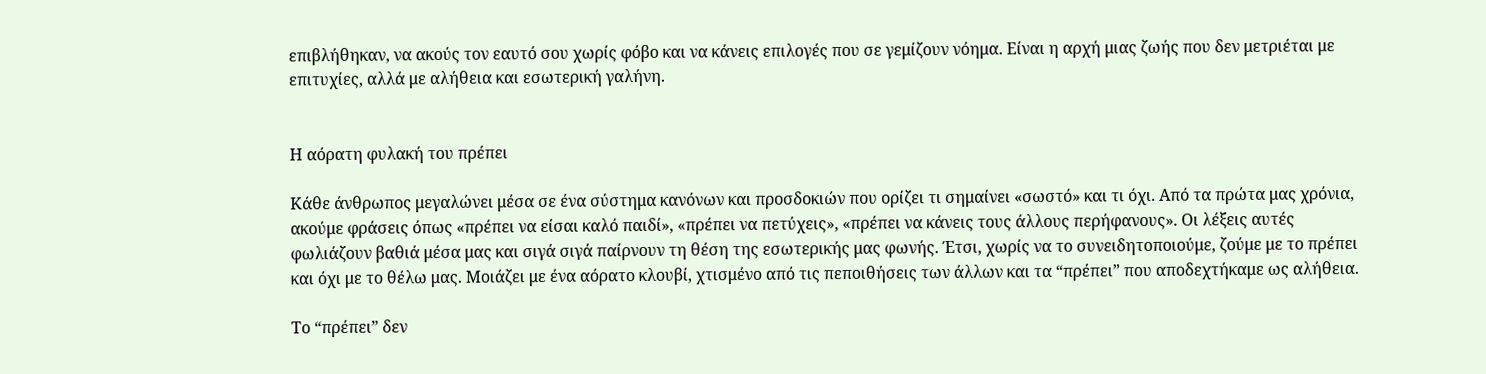επιβλήθηκαν, να ακούς τον εαυτό σου χωρίς φόβο και να κάνεις επιλογές που σε γεμίζουν νόημα. Είναι η αρχή μιας ζωής που δεν μετριέται με επιτυχίες, αλλά με αλήθεια και εσωτερική γαλήνη.


Η αόρατη φυλακή του πρέπει

Κάθε άνθρωπος μεγαλώνει μέσα σε ένα σύστημα κανόνων και προσδοκιών που ορίζει τι σημαίνει «σωστό» και τι όχι. Από τα πρώτα μας χρόνια, ακούμε φράσεις όπως «πρέπει να είσαι καλό παιδί», «πρέπει να πετύχεις», «πρέπει να κάνεις τους άλλους περήφανους». Οι λέξεις αυτές φωλιάζουν βαθιά μέσα μας και σιγά σιγά παίρνουν τη θέση της εσωτερικής μας φωνής. Έτσι, χωρίς να το συνειδητοποιούμε, ζούμε με το πρέπει και όχι με το θέλω μας. Μοιάζει με ένα αόρατο κλουβί, χτισμένο από τις πεποιθήσεις των άλλων και τα “πρέπει” που αποδεχτήκαμε ως αλήθεια.

Το “πρέπει” δεν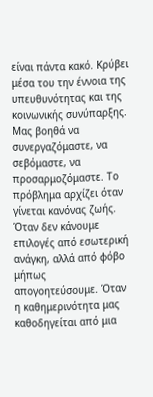είναι πάντα κακό. Κρύβει μέσα του την έννοια της υπευθυνότητας και της κοινωνικής συνύπαρξης. Μας βοηθά να συνεργαζόμαστε, να σεβόμαστε, να προσαρμοζόμαστε. Το πρόβλημα αρχίζει όταν γίνεται κανόνας ζωής. Όταν δεν κάνουμε επιλογές από εσωτερική ανάγκη, αλλά από φόβο μήπως απογοητεύσουμε. Όταν η καθημερινότητα μας καθοδηγείται από μια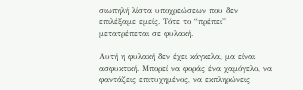σιωπηλή λίστα υποχρεώσεων που δεν επιλέξαμε εμείς. Τότε το “πρέπει” μετατρέπεται σε φυλακή.

Αυτή η φυλακή δεν έχει κάγκελα, μα είναι ασφυκτική. Μπορεί να φοράς ένα χαμόγελο, να φαντάζεις επιτυχημένος, να εκπληρώνεις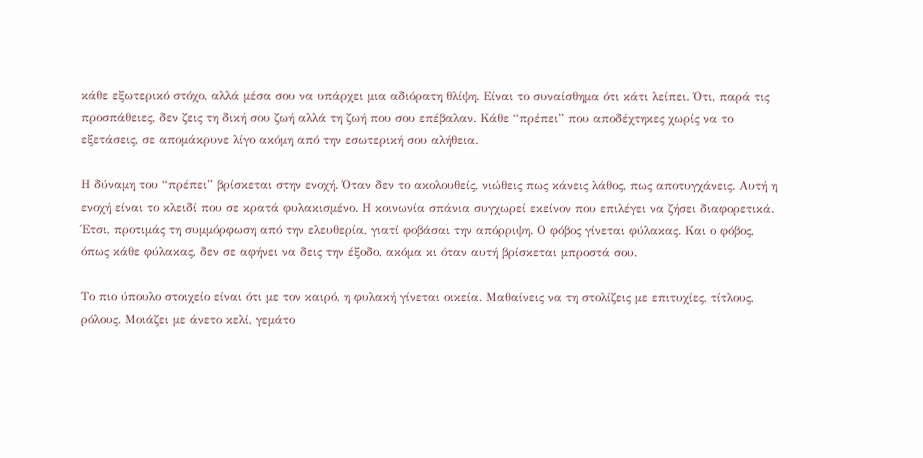κάθε εξωτερικό στόχο, αλλά μέσα σου να υπάρχει μια αδιόρατη θλίψη. Είναι το συναίσθημα ότι κάτι λείπει. Ότι, παρά τις προσπάθειες, δεν ζεις τη δική σου ζωή αλλά τη ζωή που σου επέβαλαν. Κάθε “πρέπει” που αποδέχτηκες χωρίς να το εξετάσεις, σε απομάκρυνε λίγο ακόμη από την εσωτερική σου αλήθεια.

Η δύναμη του “πρέπει” βρίσκεται στην ενοχή. Όταν δεν το ακολουθείς, νιώθεις πως κάνεις λάθος, πως αποτυγχάνεις. Αυτή η ενοχή είναι το κλειδί που σε κρατά φυλακισμένο. Η κοινωνία σπάνια συγχωρεί εκείνον που επιλέγει να ζήσει διαφορετικά. Έτσι, προτιμάς τη συμμόρφωση από την ελευθερία, γιατί φοβάσαι την απόρριψη. Ο φόβος γίνεται φύλακας. Και ο φόβος, όπως κάθε φύλακας, δεν σε αφήνει να δεις την έξοδο, ακόμα κι όταν αυτή βρίσκεται μπροστά σου.

Το πιο ύπουλο στοιχείο είναι ότι με τον καιρό, η φυλακή γίνεται οικεία. Μαθαίνεις να τη στολίζεις με επιτυχίες, τίτλους, ρόλους. Μοιάζει με άνετο κελί, γεμάτο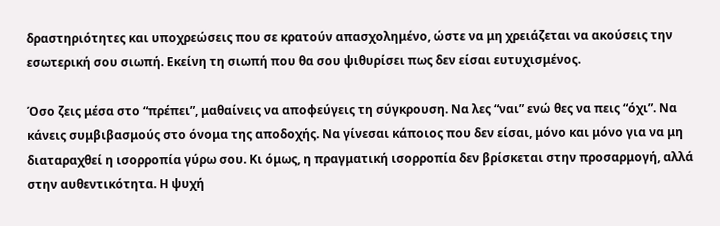δραστηριότητες και υποχρεώσεις που σε κρατούν απασχολημένο, ώστε να μη χρειάζεται να ακούσεις την εσωτερική σου σιωπή. Εκείνη τη σιωπή που θα σου ψιθυρίσει πως δεν είσαι ευτυχισμένος.

Όσο ζεις μέσα στο “πρέπει”, μαθαίνεις να αποφεύγεις τη σύγκρουση. Να λες “ναι” ενώ θες να πεις “όχι”. Να κάνεις συμβιβασμούς στο όνομα της αποδοχής. Να γίνεσαι κάποιος που δεν είσαι, μόνο και μόνο για να μη διαταραχθεί η ισορροπία γύρω σου. Κι όμως, η πραγματική ισορροπία δεν βρίσκεται στην προσαρμογή, αλλά στην αυθεντικότητα. Η ψυχή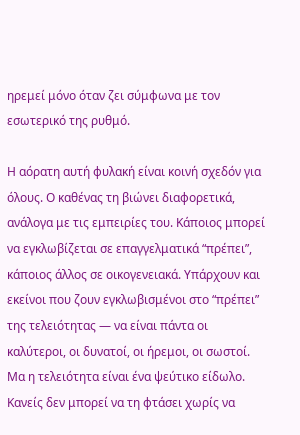ηρεμεί μόνο όταν ζει σύμφωνα με τον εσωτερικό της ρυθμό.

Η αόρατη αυτή φυλακή είναι κοινή σχεδόν για όλους. Ο καθένας τη βιώνει διαφορετικά, ανάλογα με τις εμπειρίες του. Κάποιος μπορεί να εγκλωβίζεται σε επαγγελματικά “πρέπει”, κάποιος άλλος σε οικογενειακά. Υπάρχουν και εκείνοι που ζουν εγκλωβισμένοι στο “πρέπει” της τελειότητας — να είναι πάντα οι καλύτεροι, οι δυνατοί, οι ήρεμοι, οι σωστοί. Μα η τελειότητα είναι ένα ψεύτικο είδωλο. Κανείς δεν μπορεί να τη φτάσει χωρίς να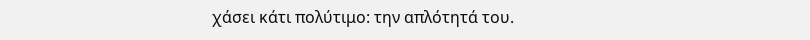χάσει κάτι πολύτιμο: την απλότητά του.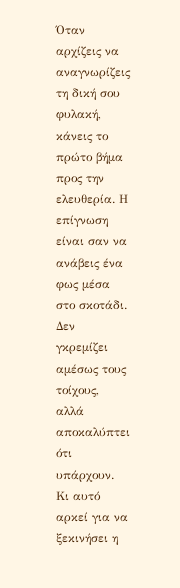Όταν αρχίζεις να αναγνωρίζεις τη δική σου φυλακή, κάνεις το πρώτο βήμα προς την ελευθερία. Η επίγνωση είναι σαν να ανάβεις ένα φως μέσα στο σκοτάδι. Δεν γκρεμίζει αμέσως τους τοίχους, αλλά αποκαλύπτει ότι υπάρχουν. Κι αυτό αρκεί για να ξεκινήσει η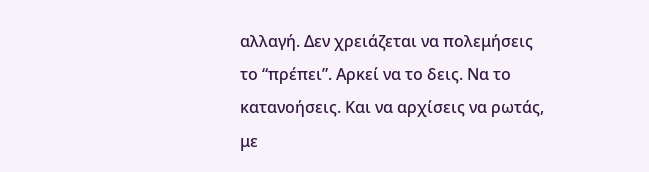αλλαγή. Δεν χρειάζεται να πολεμήσεις το “πρέπει”. Αρκεί να το δεις. Να το κατανοήσεις. Και να αρχίσεις να ρωτάς, με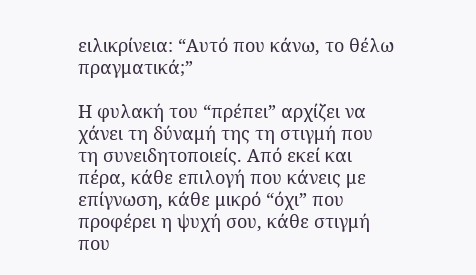ειλικρίνεια: “Αυτό που κάνω, το θέλω πραγματικά;”

Η φυλακή του “πρέπει” αρχίζει να χάνει τη δύναμή της τη στιγμή που τη συνειδητοποιείς. Από εκεί και πέρα, κάθε επιλογή που κάνεις με επίγνωση, κάθε μικρό “όχι” που προφέρει η ψυχή σου, κάθε στιγμή που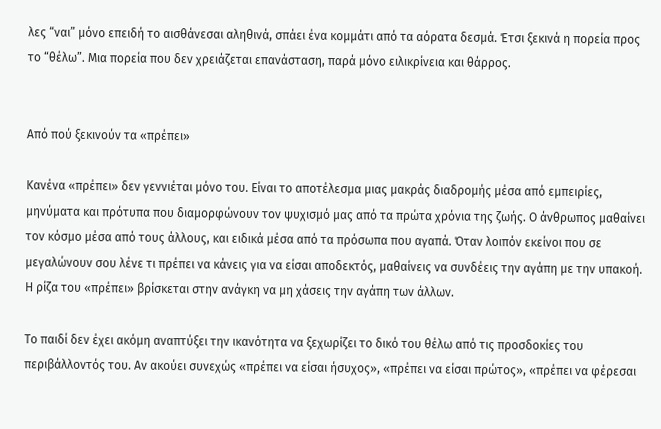λες “ναι” μόνο επειδή το αισθάνεσαι αληθινά, σπάει ένα κομμάτι από τα αόρατα δεσμά. Έτσι ξεκινά η πορεία προς το “θέλω”. Μια πορεία που δεν χρειάζεται επανάσταση, παρά μόνο ειλικρίνεια και θάρρος.


Από πού ξεκινούν τα «πρέπει»

Κανένα «πρέπει» δεν γεννιέται μόνο του. Είναι το αποτέλεσμα μιας μακράς διαδρομής μέσα από εμπειρίες, μηνύματα και πρότυπα που διαμορφώνουν τον ψυχισμό μας από τα πρώτα χρόνια της ζωής. Ο άνθρωπος μαθαίνει τον κόσμο μέσα από τους άλλους, και ειδικά μέσα από τα πρόσωπα που αγαπά. Όταν λοιπόν εκείνοι που σε μεγαλώνουν σου λένε τι πρέπει να κάνεις για να είσαι αποδεκτός, μαθαίνεις να συνδέεις την αγάπη με την υπακοή. Η ρίζα του «πρέπει» βρίσκεται στην ανάγκη να μη χάσεις την αγάπη των άλλων.

Το παιδί δεν έχει ακόμη αναπτύξει την ικανότητα να ξεχωρίζει το δικό του θέλω από τις προσδοκίες του περιβάλλοντός του. Αν ακούει συνεχώς «πρέπει να είσαι ήσυχος», «πρέπει να είσαι πρώτος», «πρέπει να φέρεσαι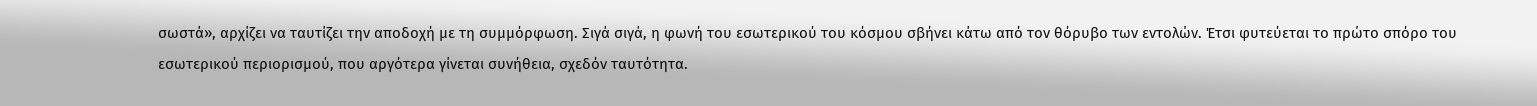σωστά», αρχίζει να ταυτίζει την αποδοχή με τη συμμόρφωση. Σιγά σιγά, η φωνή του εσωτερικού του κόσμου σβήνει κάτω από τον θόρυβο των εντολών. Έτσι φυτεύεται το πρώτο σπόρο του εσωτερικού περιορισμού, που αργότερα γίνεται συνήθεια, σχεδόν ταυτότητα.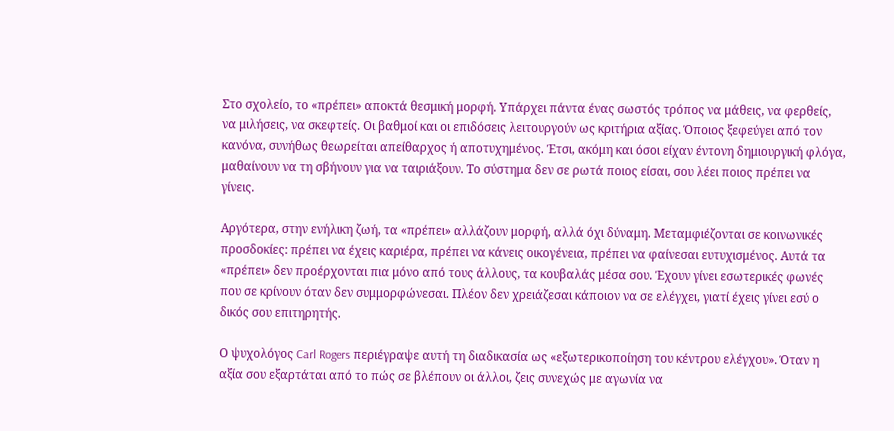Στο σχολείο, το «πρέπει» αποκτά θεσμική μορφή. Υπάρχει πάντα ένας σωστός τρόπος να μάθεις, να φερθείς, να μιλήσεις, να σκεφτείς. Οι βαθμοί και οι επιδόσεις λειτουργούν ως κριτήρια αξίας. Όποιος ξεφεύγει από τον κανόνα, συνήθως θεωρείται απείθαρχος ή αποτυχημένος. Έτσι, ακόμη και όσοι είχαν έντονη δημιουργική φλόγα, μαθαίνουν να τη σβήνουν για να ταιριάξουν. Το σύστημα δεν σε ρωτά ποιος είσαι, σου λέει ποιος πρέπει να γίνεις.

Αργότερα, στην ενήλικη ζωή, τα «πρέπει» αλλάζουν μορφή, αλλά όχι δύναμη. Μεταμφιέζονται σε κοινωνικές προσδοκίες: πρέπει να έχεις καριέρα, πρέπει να κάνεις οικογένεια, πρέπει να φαίνεσαι ευτυχισμένος. Αυτά τα «πρέπει» δεν προέρχονται πια μόνο από τους άλλους, τα κουβαλάς μέσα σου. Έχουν γίνει εσωτερικές φωνές που σε κρίνουν όταν δεν συμμορφώνεσαι. Πλέον δεν χρειάζεσαι κάποιον να σε ελέγχει, γιατί έχεις γίνει εσύ ο δικός σου επιτηρητής.

Ο ψυχολόγος Carl Rogers περιέγραψε αυτή τη διαδικασία ως «εξωτερικοποίηση του κέντρου ελέγχου». Όταν η αξία σου εξαρτάται από το πώς σε βλέπουν οι άλλοι, ζεις συνεχώς με αγωνία να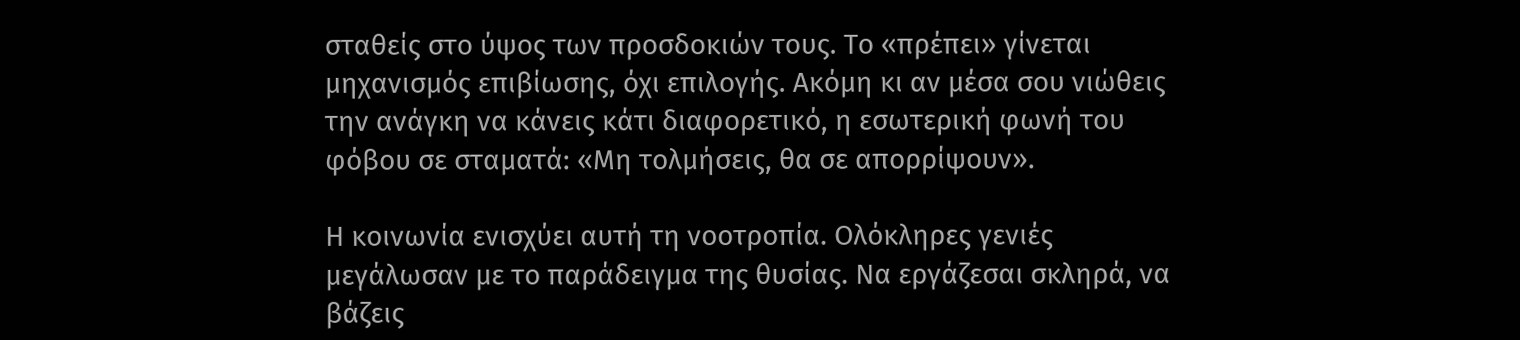σταθείς στο ύψος των προσδοκιών τους. Το «πρέπει» γίνεται μηχανισμός επιβίωσης, όχι επιλογής. Ακόμη κι αν μέσα σου νιώθεις την ανάγκη να κάνεις κάτι διαφορετικό, η εσωτερική φωνή του φόβου σε σταματά: «Μη τολμήσεις, θα σε απορρίψουν».

Η κοινωνία ενισχύει αυτή τη νοοτροπία. Ολόκληρες γενιές μεγάλωσαν με το παράδειγμα της θυσίας. Να εργάζεσαι σκληρά, να βάζεις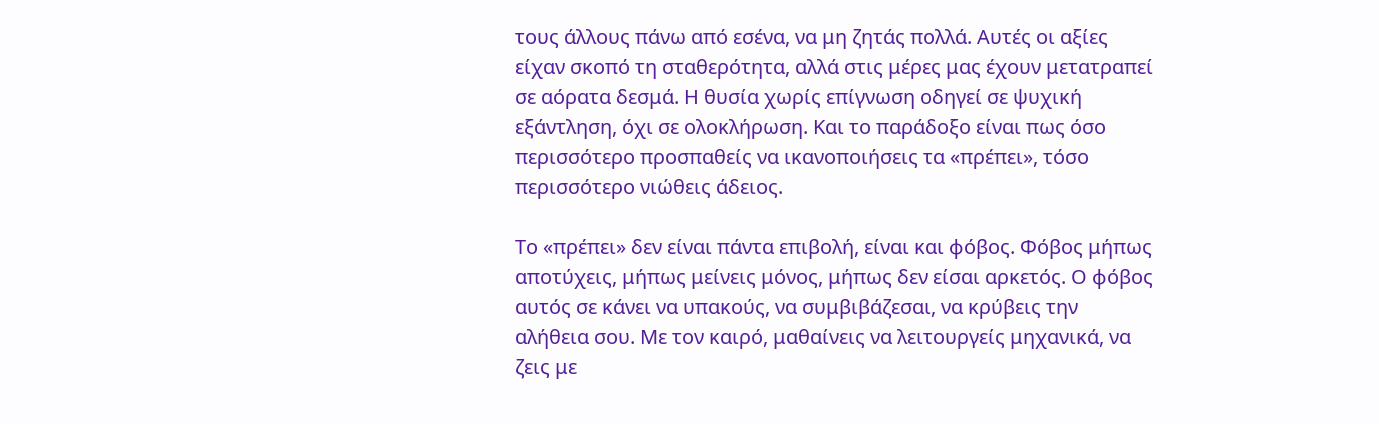τους άλλους πάνω από εσένα, να μη ζητάς πολλά. Αυτές οι αξίες είχαν σκοπό τη σταθερότητα, αλλά στις μέρες μας έχουν μετατραπεί σε αόρατα δεσμά. Η θυσία χωρίς επίγνωση οδηγεί σε ψυχική εξάντληση, όχι σε ολοκλήρωση. Και το παράδοξο είναι πως όσο περισσότερο προσπαθείς να ικανοποιήσεις τα «πρέπει», τόσο περισσότερο νιώθεις άδειος.

Το «πρέπει» δεν είναι πάντα επιβολή, είναι και φόβος. Φόβος μήπως αποτύχεις, μήπως μείνεις μόνος, μήπως δεν είσαι αρκετός. Ο φόβος αυτός σε κάνει να υπακούς, να συμβιβάζεσαι, να κρύβεις την αλήθεια σου. Με τον καιρό, μαθαίνεις να λειτουργείς μηχανικά, να ζεις με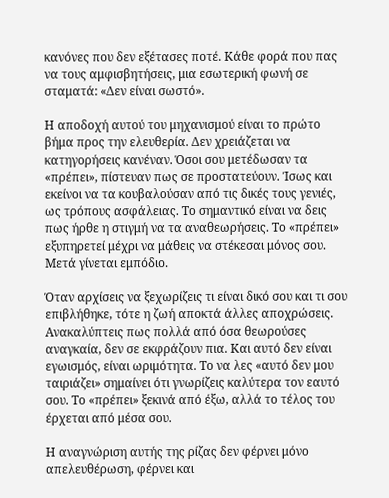κανόνες που δεν εξέτασες ποτέ. Κάθε φορά που πας να τους αμφισβητήσεις, μια εσωτερική φωνή σε σταματά: «Δεν είναι σωστό».

Η αποδοχή αυτού του μηχανισμού είναι το πρώτο βήμα προς την ελευθερία. Δεν χρειάζεται να κατηγορήσεις κανέναν. Όσοι σου μετέδωσαν τα «πρέπει», πίστευαν πως σε προστατεύουν. Ίσως και εκείνοι να τα κουβαλούσαν από τις δικές τους γενιές, ως τρόπους ασφάλειας. Το σημαντικό είναι να δεις πως ήρθε η στιγμή να τα αναθεωρήσεις. Το «πρέπει» εξυπηρετεί μέχρι να μάθεις να στέκεσαι μόνος σου. Μετά γίνεται εμπόδιο.

Όταν αρχίσεις να ξεχωρίζεις τι είναι δικό σου και τι σου επιβλήθηκε, τότε η ζωή αποκτά άλλες αποχρώσεις. Ανακαλύπτεις πως πολλά από όσα θεωρούσες αναγκαία, δεν σε εκφράζουν πια. Και αυτό δεν είναι εγωισμός, είναι ωριμότητα. Το να λες «αυτό δεν μου ταιριάζει» σημαίνει ότι γνωρίζεις καλύτερα τον εαυτό σου. Το «πρέπει» ξεκινά από έξω, αλλά το τέλος του έρχεται από μέσα σου.

Η αναγνώριση αυτής της ρίζας δεν φέρνει μόνο απελευθέρωση, φέρνει και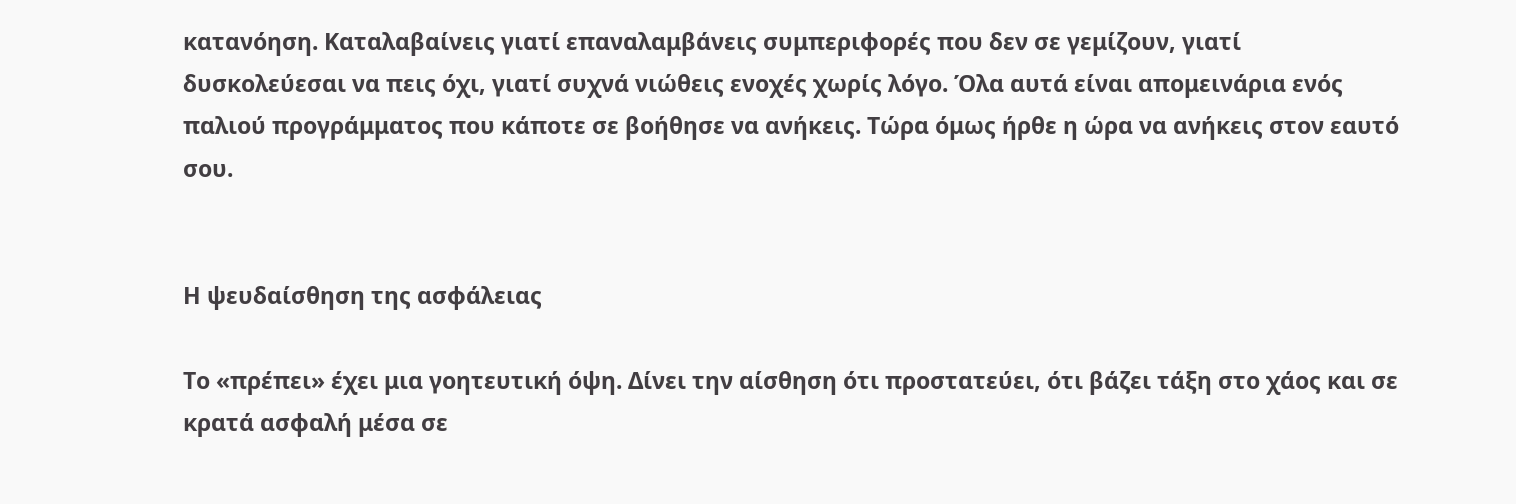κατανόηση. Καταλαβαίνεις γιατί επαναλαμβάνεις συμπεριφορές που δεν σε γεμίζουν, γιατί δυσκολεύεσαι να πεις όχι, γιατί συχνά νιώθεις ενοχές χωρίς λόγο. Όλα αυτά είναι απομεινάρια ενός παλιού προγράμματος που κάποτε σε βοήθησε να ανήκεις. Τώρα όμως ήρθε η ώρα να ανήκεις στον εαυτό σου.


Η ψευδαίσθηση της ασφάλειας

Το «πρέπει» έχει μια γοητευτική όψη. Δίνει την αίσθηση ότι προστατεύει, ότι βάζει τάξη στο χάος και σε κρατά ασφαλή μέσα σε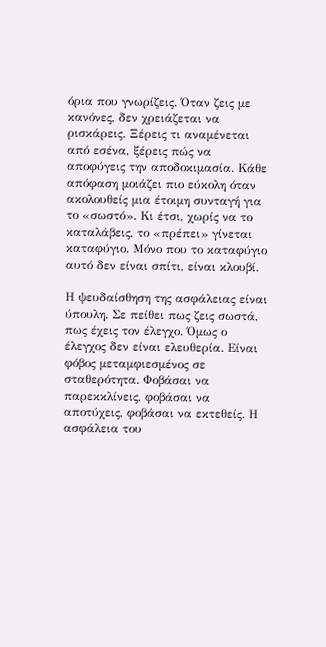όρια που γνωρίζεις. Όταν ζεις με κανόνες, δεν χρειάζεται να ρισκάρεις. Ξέρεις τι αναμένεται από εσένα, ξέρεις πώς να αποφύγεις την αποδοκιμασία. Κάθε απόφαση μοιάζει πιο εύκολη όταν ακολουθείς μια έτοιμη συνταγή για το «σωστό». Κι έτσι, χωρίς να το καταλάβεις, το «πρέπει» γίνεται καταφύγιο. Μόνο που το καταφύγιο αυτό δεν είναι σπίτι, είναι κλουβί.

Η ψευδαίσθηση της ασφάλειας είναι ύπουλη. Σε πείθει πως ζεις σωστά, πως έχεις τον έλεγχο. Όμως ο έλεγχος δεν είναι ελευθερία. Είναι φόβος μεταμφιεσμένος σε σταθερότητα. Φοβάσαι να παρεκκλίνεις, φοβάσαι να αποτύχεις, φοβάσαι να εκτεθείς. Η ασφάλεια του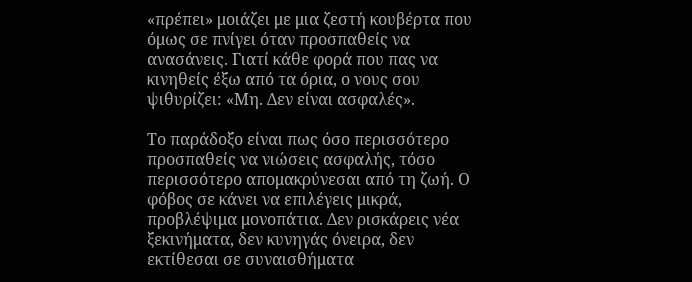«πρέπει» μοιάζει με μια ζεστή κουβέρτα που όμως σε πνίγει όταν προσπαθείς να ανασάνεις. Γιατί κάθε φορά που πας να κινηθείς έξω από τα όρια, ο νους σου ψιθυρίζει: «Μη. Δεν είναι ασφαλές».

Το παράδοξο είναι πως όσο περισσότερο προσπαθείς να νιώσεις ασφαλής, τόσο περισσότερο απομακρύνεσαι από τη ζωή. Ο φόβος σε κάνει να επιλέγεις μικρά, προβλέψιμα μονοπάτια. Δεν ρισκάρεις νέα ξεκινήματα, δεν κυνηγάς όνειρα, δεν εκτίθεσαι σε συναισθήματα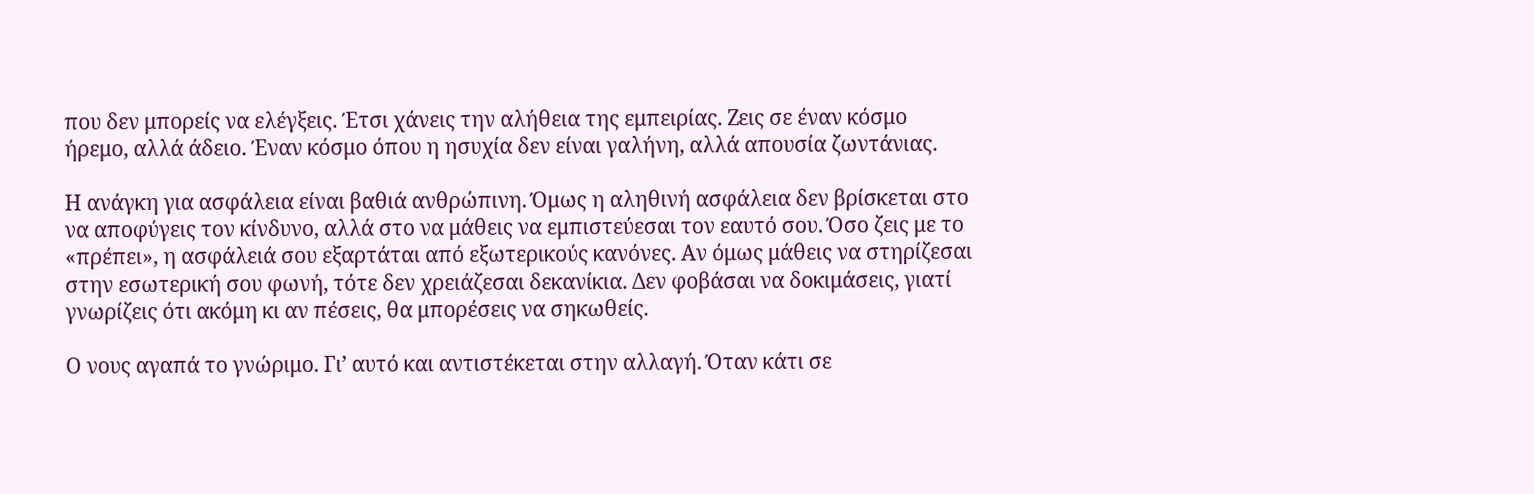που δεν μπορείς να ελέγξεις. Έτσι χάνεις την αλήθεια της εμπειρίας. Ζεις σε έναν κόσμο ήρεμο, αλλά άδειο. Έναν κόσμο όπου η ησυχία δεν είναι γαλήνη, αλλά απουσία ζωντάνιας.

Η ανάγκη για ασφάλεια είναι βαθιά ανθρώπινη. Όμως η αληθινή ασφάλεια δεν βρίσκεται στο να αποφύγεις τον κίνδυνο, αλλά στο να μάθεις να εμπιστεύεσαι τον εαυτό σου. Όσο ζεις με το «πρέπει», η ασφάλειά σου εξαρτάται από εξωτερικούς κανόνες. Αν όμως μάθεις να στηρίζεσαι στην εσωτερική σου φωνή, τότε δεν χρειάζεσαι δεκανίκια. Δεν φοβάσαι να δοκιμάσεις, γιατί γνωρίζεις ότι ακόμη κι αν πέσεις, θα μπορέσεις να σηκωθείς.

Ο νους αγαπά το γνώριμο. Γι’ αυτό και αντιστέκεται στην αλλαγή. Όταν κάτι σε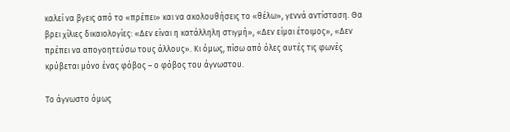καλεί να βγεις από το «πρέπει» και να ακολουθήσεις το «θέλω», γεννά αντίσταση. Θα βρει χίλιες δικαιολογίες: «Δεν είναι η κατάλληλη στιγμή», «Δεν είμαι έτοιμος», «Δεν πρέπει να απογοητεύσω τους άλλους». Κι όμως, πίσω από όλες αυτές τις φωνές κρύβεται μόνο ένας φόβος – ο φόβος του άγνωστου.

Το άγνωστο όμως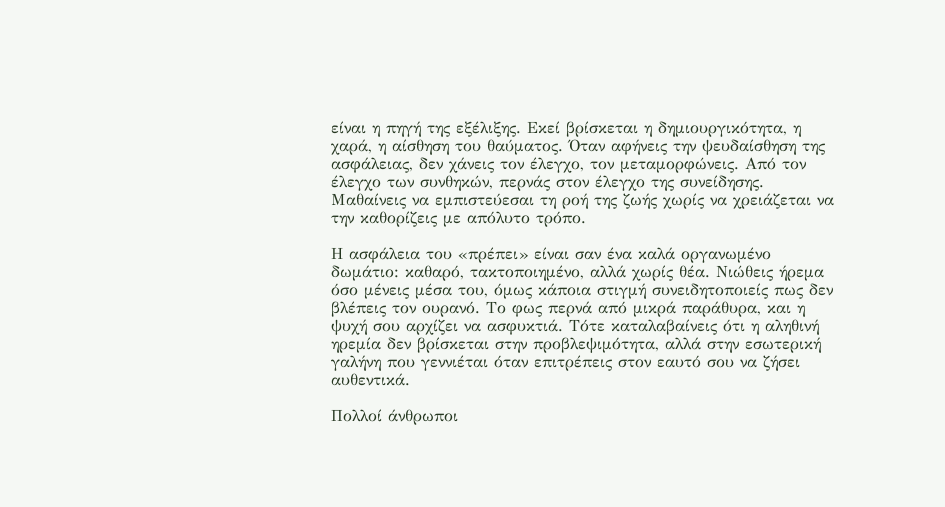είναι η πηγή της εξέλιξης. Εκεί βρίσκεται η δημιουργικότητα, η χαρά, η αίσθηση του θαύματος. Όταν αφήνεις την ψευδαίσθηση της ασφάλειας, δεν χάνεις τον έλεγχο, τον μεταμορφώνεις. Από τον έλεγχο των συνθηκών, περνάς στον έλεγχο της συνείδησης. Μαθαίνεις να εμπιστεύεσαι τη ροή της ζωής χωρίς να χρειάζεται να την καθορίζεις με απόλυτο τρόπο.

Η ασφάλεια του «πρέπει» είναι σαν ένα καλά οργανωμένο δωμάτιο: καθαρό, τακτοποιημένο, αλλά χωρίς θέα. Νιώθεις ήρεμα όσο μένεις μέσα του, όμως κάποια στιγμή συνειδητοποιείς πως δεν βλέπεις τον ουρανό. Το φως περνά από μικρά παράθυρα, και η ψυχή σου αρχίζει να ασφυκτιά. Τότε καταλαβαίνεις ότι η αληθινή ηρεμία δεν βρίσκεται στην προβλεψιμότητα, αλλά στην εσωτερική γαλήνη που γεννιέται όταν επιτρέπεις στον εαυτό σου να ζήσει αυθεντικά.

Πολλοί άνθρωποι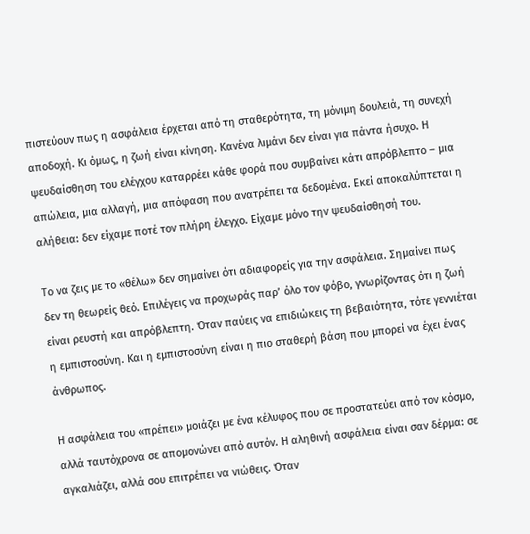πιστεύουν πως η ασφάλεια έρχεται από τη σταθερότητα, τη μόνιμη δουλειά, τη συνεχή αποδοχή. Κι όμως, η ζωή είναι κίνηση. Κανένα λιμάνι δεν είναι για πάντα ήσυχο. Η ψευδαίσθηση του ελέγχου καταρρέει κάθε φορά που συμβαίνει κάτι απρόβλεπτο – μια απώλεια, μια αλλαγή, μια απόφαση που ανατρέπει τα δεδομένα. Εκεί αποκαλύπτεται η αλήθεια: δεν είχαμε ποτέ τον πλήρη έλεγχο. Είχαμε μόνο την ψευδαίσθησή του.

Το να ζεις με το «θέλω» δεν σημαίνει ότι αδιαφορείς για την ασφάλεια. Σημαίνει πως δεν τη θεωρείς θεό. Επιλέγεις να προχωράς παρ’ όλο τον φόβο, γνωρίζοντας ότι η ζωή είναι ρευστή και απρόβλεπτη. Όταν παύεις να επιδιώκεις τη βεβαιότητα, τότε γεννιέται η εμπιστοσύνη. Και η εμπιστοσύνη είναι η πιο σταθερή βάση που μπορεί να έχει ένας άνθρωπος.

Η ασφάλεια του «πρέπει» μοιάζει με ένα κέλυφος που σε προστατεύει από τον κόσμο, αλλά ταυτόχρονα σε απομονώνει από αυτόν. Η αληθινή ασφάλεια είναι σαν δέρμα: σε αγκαλιάζει, αλλά σου επιτρέπει να νιώθεις. Όταν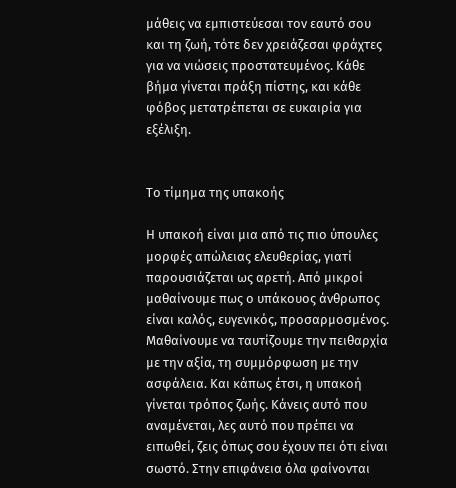μάθεις να εμπιστεύεσαι τον εαυτό σου και τη ζωή, τότε δεν χρειάζεσαι φράχτες για να νιώσεις προστατευμένος. Κάθε βήμα γίνεται πράξη πίστης, και κάθε φόβος μετατρέπεται σε ευκαιρία για εξέλιξη.


Το τίμημα της υπακοής

Η υπακοή είναι μια από τις πιο ύπουλες μορφές απώλειας ελευθερίας, γιατί παρουσιάζεται ως αρετή. Από μικροί μαθαίνουμε πως ο υπάκουος άνθρωπος είναι καλός, ευγενικός, προσαρμοσμένος. Μαθαίνουμε να ταυτίζουμε την πειθαρχία με την αξία, τη συμμόρφωση με την ασφάλεια. Και κάπως έτσι, η υπακοή γίνεται τρόπος ζωής. Κάνεις αυτό που αναμένεται, λες αυτό που πρέπει να ειπωθεί, ζεις όπως σου έχουν πει ότι είναι σωστό. Στην επιφάνεια όλα φαίνονται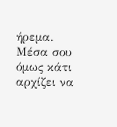ήρεμα. Μέσα σου όμως κάτι αρχίζει να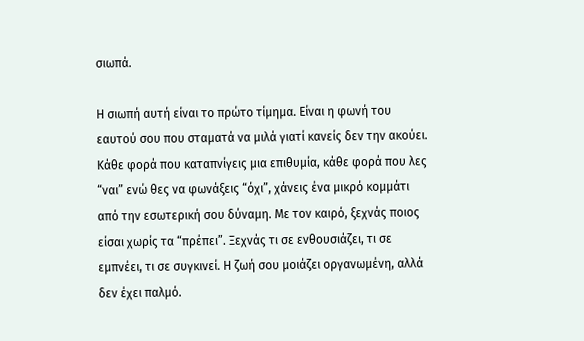σιωπά.

Η σιωπή αυτή είναι το πρώτο τίμημα. Είναι η φωνή του εαυτού σου που σταματά να μιλά γιατί κανείς δεν την ακούει. Κάθε φορά που καταπνίγεις μια επιθυμία, κάθε φορά που λες “ναι” ενώ θες να φωνάξεις “όχι”, χάνεις ένα μικρό κομμάτι από την εσωτερική σου δύναμη. Με τον καιρό, ξεχνάς ποιος είσαι χωρίς τα “πρέπει”. Ξεχνάς τι σε ενθουσιάζει, τι σε εμπνέει, τι σε συγκινεί. Η ζωή σου μοιάζει οργανωμένη, αλλά δεν έχει παλμό.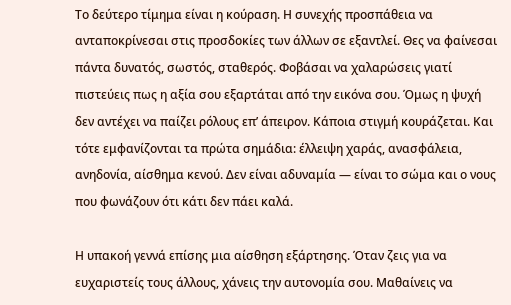Το δεύτερο τίμημα είναι η κούραση. Η συνεχής προσπάθεια να ανταποκρίνεσαι στις προσδοκίες των άλλων σε εξαντλεί. Θες να φαίνεσαι πάντα δυνατός, σωστός, σταθερός. Φοβάσαι να χαλαρώσεις γιατί πιστεύεις πως η αξία σου εξαρτάται από την εικόνα σου. Όμως η ψυχή δεν αντέχει να παίζει ρόλους επ’ άπειρον. Κάποια στιγμή κουράζεται. Και τότε εμφανίζονται τα πρώτα σημάδια: έλλειψη χαράς, ανασφάλεια, ανηδονία, αίσθημα κενού. Δεν είναι αδυναμία — είναι το σώμα και ο νους που φωνάζουν ότι κάτι δεν πάει καλά.

Η υπακοή γεννά επίσης μια αίσθηση εξάρτησης. Όταν ζεις για να ευχαριστείς τους άλλους, χάνεις την αυτονομία σου. Μαθαίνεις να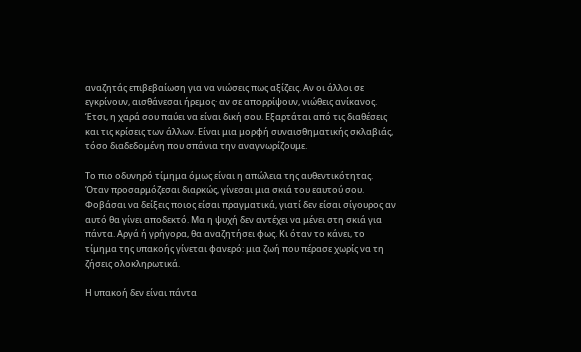αναζητάς επιβεβαίωση για να νιώσεις πως αξίζεις. Αν οι άλλοι σε εγκρίνουν, αισθάνεσαι ήρεμος· αν σε απορρίψουν, νιώθεις ανίκανος. Έτσι, η χαρά σου παύει να είναι δική σου. Εξαρτάται από τις διαθέσεις και τις κρίσεις των άλλων. Είναι μια μορφή συναισθηματικής σκλαβιάς, τόσο διαδεδομένη που σπάνια την αναγνωρίζουμε.

Το πιο οδυνηρό τίμημα όμως είναι η απώλεια της αυθεντικότητας. Όταν προσαρμόζεσαι διαρκώς, γίνεσαι μια σκιά του εαυτού σου. Φοβάσαι να δείξεις ποιος είσαι πραγματικά, γιατί δεν είσαι σίγουρος αν αυτό θα γίνει αποδεκτό. Μα η ψυχή δεν αντέχει να μένει στη σκιά για πάντα. Αργά ή γρήγορα, θα αναζητήσει φως. Κι όταν το κάνει, το τίμημα της υπακοής γίνεται φανερό: μια ζωή που πέρασε χωρίς να τη ζήσεις ολοκληρωτικά.

Η υπακοή δεν είναι πάντα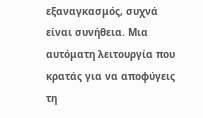εξαναγκασμός, συχνά είναι συνήθεια. Μια αυτόματη λειτουργία που κρατάς για να αποφύγεις τη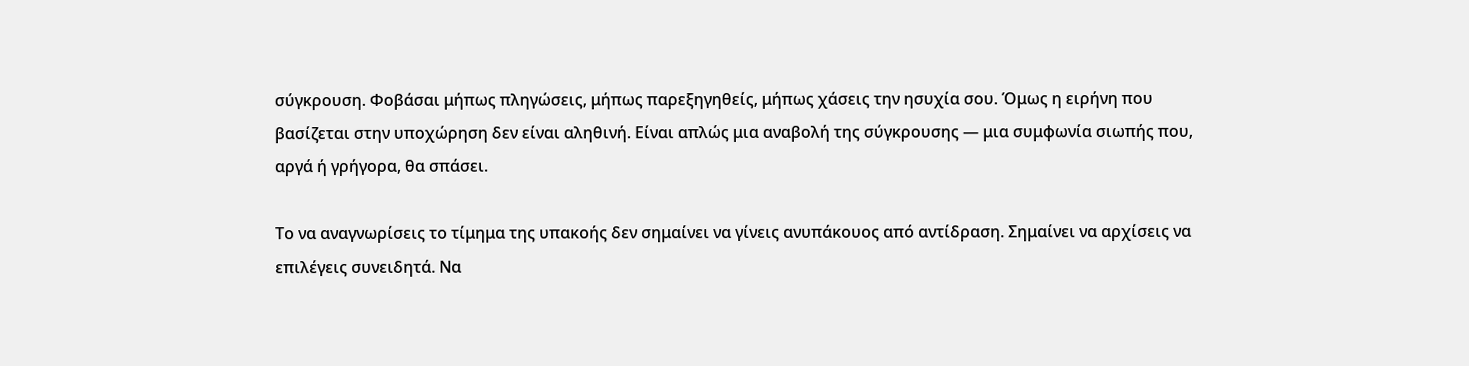σύγκρουση. Φοβάσαι μήπως πληγώσεις, μήπως παρεξηγηθείς, μήπως χάσεις την ησυχία σου. Όμως η ειρήνη που βασίζεται στην υποχώρηση δεν είναι αληθινή. Είναι απλώς μια αναβολή της σύγκρουσης — μια συμφωνία σιωπής που, αργά ή γρήγορα, θα σπάσει.

Το να αναγνωρίσεις το τίμημα της υπακοής δεν σημαίνει να γίνεις ανυπάκουος από αντίδραση. Σημαίνει να αρχίσεις να επιλέγεις συνειδητά. Να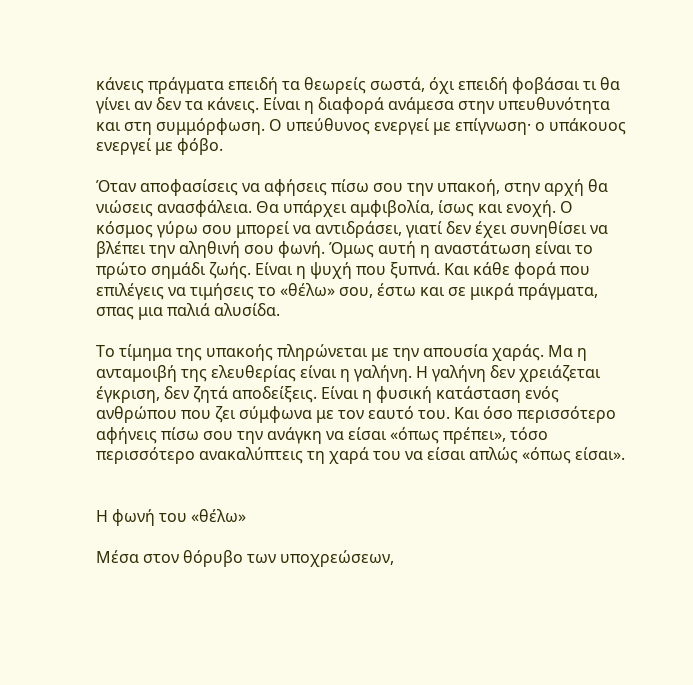κάνεις πράγματα επειδή τα θεωρείς σωστά, όχι επειδή φοβάσαι τι θα γίνει αν δεν τα κάνεις. Είναι η διαφορά ανάμεσα στην υπευθυνότητα και στη συμμόρφωση. Ο υπεύθυνος ενεργεί με επίγνωση· ο υπάκουος ενεργεί με φόβο.

Όταν αποφασίσεις να αφήσεις πίσω σου την υπακοή, στην αρχή θα νιώσεις ανασφάλεια. Θα υπάρχει αμφιβολία, ίσως και ενοχή. Ο κόσμος γύρω σου μπορεί να αντιδράσει, γιατί δεν έχει συνηθίσει να βλέπει την αληθινή σου φωνή. Όμως αυτή η αναστάτωση είναι το πρώτο σημάδι ζωής. Είναι η ψυχή που ξυπνά. Και κάθε φορά που επιλέγεις να τιμήσεις το «θέλω» σου, έστω και σε μικρά πράγματα, σπας μια παλιά αλυσίδα.

Το τίμημα της υπακοής πληρώνεται με την απουσία χαράς. Μα η ανταμοιβή της ελευθερίας είναι η γαλήνη. Η γαλήνη δεν χρειάζεται έγκριση, δεν ζητά αποδείξεις. Είναι η φυσική κατάσταση ενός ανθρώπου που ζει σύμφωνα με τον εαυτό του. Και όσο περισσότερο αφήνεις πίσω σου την ανάγκη να είσαι «όπως πρέπει», τόσο περισσότερο ανακαλύπτεις τη χαρά του να είσαι απλώς «όπως είσαι».


Η φωνή του «θέλω»

Μέσα στον θόρυβο των υποχρεώσεων,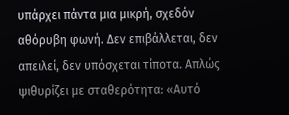υπάρχει πάντα μια μικρή, σχεδόν αθόρυβη φωνή. Δεν επιβάλλεται, δεν απειλεί, δεν υπόσχεται τίποτα. Απλώς ψιθυρίζει με σταθερότητα: «Αυτό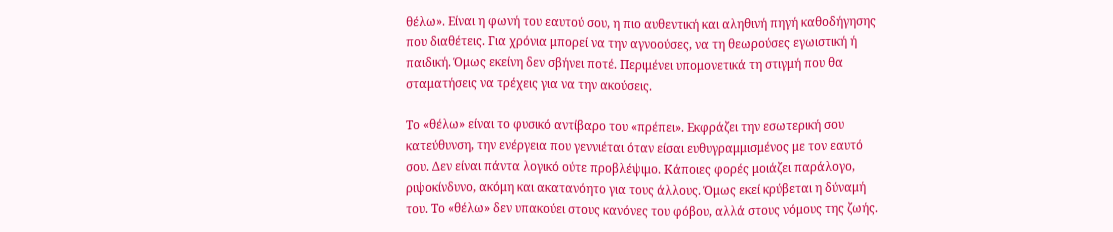θέλω». Είναι η φωνή του εαυτού σου, η πιο αυθεντική και αληθινή πηγή καθοδήγησης που διαθέτεις. Για χρόνια μπορεί να την αγνοούσες, να τη θεωρούσες εγωιστική ή παιδική. Όμως εκείνη δεν σβήνει ποτέ. Περιμένει υπομονετικά τη στιγμή που θα σταματήσεις να τρέχεις για να την ακούσεις.

Το «θέλω» είναι το φυσικό αντίβαρο του «πρέπει». Εκφράζει την εσωτερική σου κατεύθυνση, την ενέργεια που γεννιέται όταν είσαι ευθυγραμμισμένος με τον εαυτό σου. Δεν είναι πάντα λογικό ούτε προβλέψιμο. Κάποιες φορές μοιάζει παράλογο, ριψοκίνδυνο, ακόμη και ακατανόητο για τους άλλους. Όμως εκεί κρύβεται η δύναμή του. Το «θέλω» δεν υπακούει στους κανόνες του φόβου, αλλά στους νόμους της ζωής.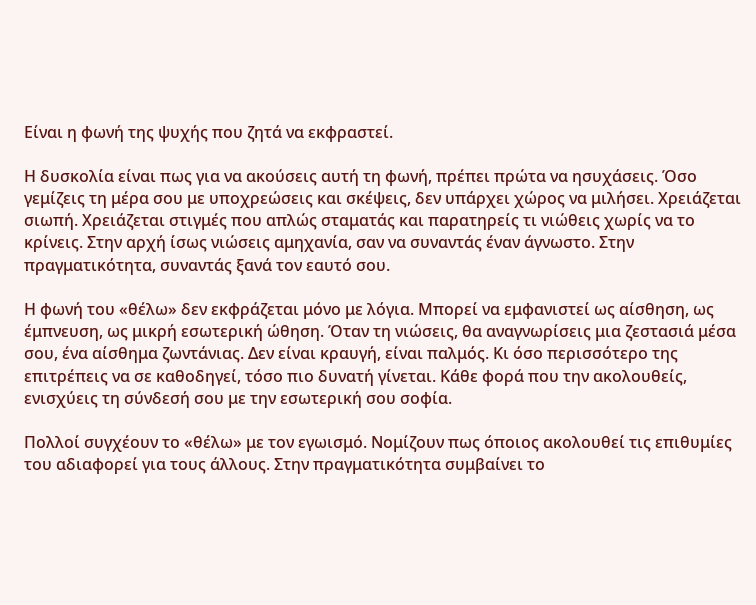Είναι η φωνή της ψυχής που ζητά να εκφραστεί.

Η δυσκολία είναι πως για να ακούσεις αυτή τη φωνή, πρέπει πρώτα να ησυχάσεις. Όσο γεμίζεις τη μέρα σου με υποχρεώσεις και σκέψεις, δεν υπάρχει χώρος να μιλήσει. Χρειάζεται σιωπή. Χρειάζεται στιγμές που απλώς σταματάς και παρατηρείς τι νιώθεις χωρίς να το κρίνεις. Στην αρχή ίσως νιώσεις αμηχανία, σαν να συναντάς έναν άγνωστο. Στην πραγματικότητα, συναντάς ξανά τον εαυτό σου.

Η φωνή του «θέλω» δεν εκφράζεται μόνο με λόγια. Μπορεί να εμφανιστεί ως αίσθηση, ως έμπνευση, ως μικρή εσωτερική ώθηση. Όταν τη νιώσεις, θα αναγνωρίσεις μια ζεστασιά μέσα σου, ένα αίσθημα ζωντάνιας. Δεν είναι κραυγή, είναι παλμός. Κι όσο περισσότερο της επιτρέπεις να σε καθοδηγεί, τόσο πιο δυνατή γίνεται. Κάθε φορά που την ακολουθείς, ενισχύεις τη σύνδεσή σου με την εσωτερική σου σοφία.

Πολλοί συγχέουν το «θέλω» με τον εγωισμό. Νομίζουν πως όποιος ακολουθεί τις επιθυμίες του αδιαφορεί για τους άλλους. Στην πραγματικότητα συμβαίνει το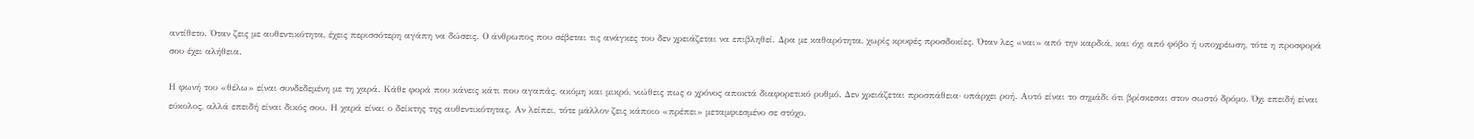αντίθετο. Όταν ζεις με αυθεντικότητα, έχεις περισσότερη αγάπη να δώσεις. Ο άνθρωπος που σέβεται τις ανάγκες του δεν χρειάζεται να επιβληθεί. Δρα με καθαρότητα, χωρίς κρυφές προσδοκίες. Όταν λες «ναι» από την καρδιά, και όχι από φόβο ή υποχρέωση, τότε η προσφορά σου έχει αλήθεια.

Η φωνή του «θέλω» είναι συνδεδεμένη με τη χαρά. Κάθε φορά που κάνεις κάτι που αγαπάς, ακόμη και μικρό, νιώθεις πως ο χρόνος αποκτά διαφορετικό ρυθμό. Δεν χρειάζεται προσπάθεια· υπάρχει ροή. Αυτό είναι το σημάδι ότι βρίσκεσαι στον σωστό δρόμο. Όχι επειδή είναι εύκολος, αλλά επειδή είναι δικός σου. Η χαρά είναι ο δείκτης της αυθεντικότητας. Αν λείπει, τότε μάλλον ζεις κάποιο «πρέπει» μεταμφιεσμένο σε στόχο.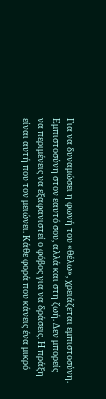Για να δυναμώσει η φωνή του «θέλω», χρειάζεται εμπιστοσύνη. Εμπιστοσύνη στον εαυτό σου, αλλά και στη ζωή. Δεν μπορείς να περιμένεις να εξαφανιστεί ο φόβος για να δράσεις. Η πράξη είναι αυτή που τον μειώνει. Κάθε φορά που κάνεις ένα μικρό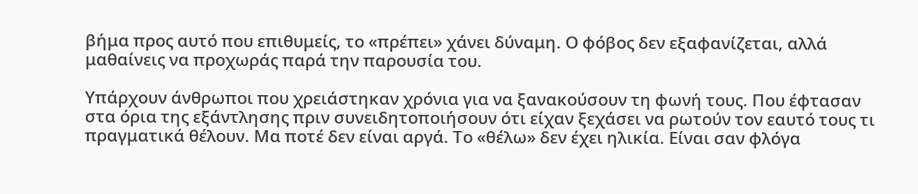βήμα προς αυτό που επιθυμείς, το «πρέπει» χάνει δύναμη. Ο φόβος δεν εξαφανίζεται, αλλά μαθαίνεις να προχωράς παρά την παρουσία του.

Υπάρχουν άνθρωποι που χρειάστηκαν χρόνια για να ξανακούσουν τη φωνή τους. Που έφτασαν στα όρια της εξάντλησης πριν συνειδητοποιήσουν ότι είχαν ξεχάσει να ρωτούν τον εαυτό τους τι πραγματικά θέλουν. Μα ποτέ δεν είναι αργά. Το «θέλω» δεν έχει ηλικία. Είναι σαν φλόγα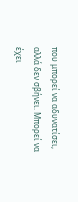που μπορεί να αδυνατίσει, αλλά δεν σβήνει. Μπορεί να έχει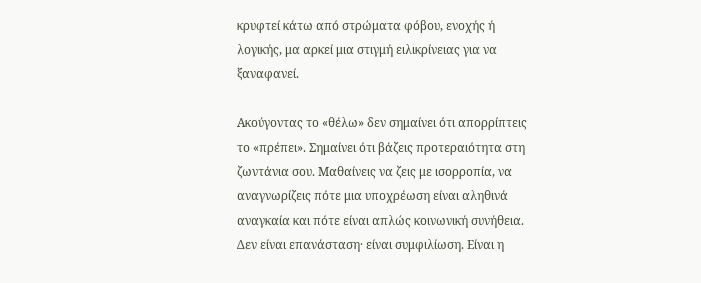κρυφτεί κάτω από στρώματα φόβου, ενοχής ή λογικής, μα αρκεί μια στιγμή ειλικρίνειας για να ξαναφανεί.

Ακούγοντας το «θέλω» δεν σημαίνει ότι απορρίπτεις το «πρέπει». Σημαίνει ότι βάζεις προτεραιότητα στη ζωντάνια σου. Μαθαίνεις να ζεις με ισορροπία, να αναγνωρίζεις πότε μια υποχρέωση είναι αληθινά αναγκαία και πότε είναι απλώς κοινωνική συνήθεια. Δεν είναι επανάσταση· είναι συμφιλίωση. Είναι η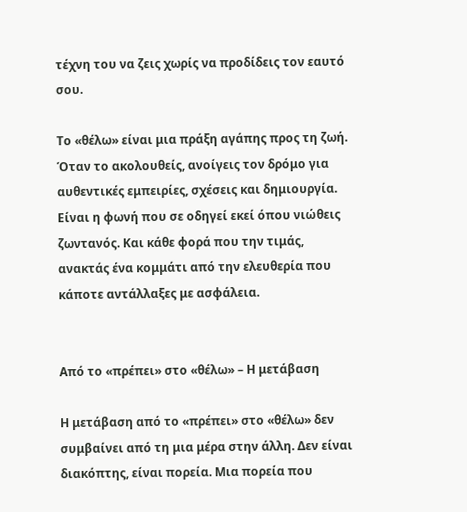τέχνη του να ζεις χωρίς να προδίδεις τον εαυτό σου.

Το «θέλω» είναι μια πράξη αγάπης προς τη ζωή. Όταν το ακολουθείς, ανοίγεις τον δρόμο για αυθεντικές εμπειρίες, σχέσεις και δημιουργία. Είναι η φωνή που σε οδηγεί εκεί όπου νιώθεις ζωντανός. Και κάθε φορά που την τιμάς, ανακτάς ένα κομμάτι από την ελευθερία που κάποτε αντάλλαξες με ασφάλεια.


Από το «πρέπει» στο «θέλω» – Η μετάβαση

Η μετάβαση από το «πρέπει» στο «θέλω» δεν συμβαίνει από τη μια μέρα στην άλλη. Δεν είναι διακόπτης, είναι πορεία. Μια πορεία που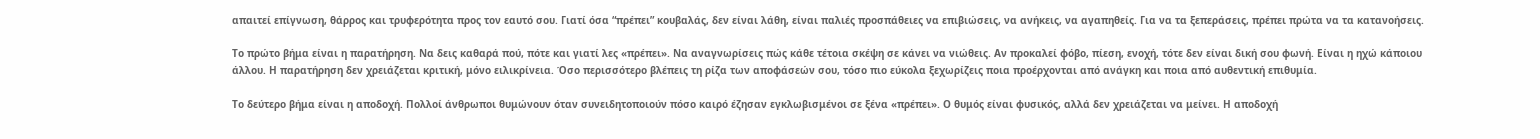απαιτεί επίγνωση, θάρρος και τρυφερότητα προς τον εαυτό σου. Γιατί όσα “πρέπει” κουβαλάς, δεν είναι λάθη, είναι παλιές προσπάθειες να επιβιώσεις, να ανήκεις, να αγαπηθείς. Για να τα ξεπεράσεις, πρέπει πρώτα να τα κατανοήσεις.

Το πρώτο βήμα είναι η παρατήρηση. Να δεις καθαρά πού, πότε και γιατί λες «πρέπει». Να αναγνωρίσεις πώς κάθε τέτοια σκέψη σε κάνει να νιώθεις. Αν προκαλεί φόβο, πίεση, ενοχή, τότε δεν είναι δική σου φωνή. Είναι η ηχώ κάποιου άλλου. Η παρατήρηση δεν χρειάζεται κριτική, μόνο ειλικρίνεια. Όσο περισσότερο βλέπεις τη ρίζα των αποφάσεών σου, τόσο πιο εύκολα ξεχωρίζεις ποια προέρχονται από ανάγκη και ποια από αυθεντική επιθυμία.

Το δεύτερο βήμα είναι η αποδοχή. Πολλοί άνθρωποι θυμώνουν όταν συνειδητοποιούν πόσο καιρό έζησαν εγκλωβισμένοι σε ξένα «πρέπει». Ο θυμός είναι φυσικός, αλλά δεν χρειάζεται να μείνει. Η αποδοχή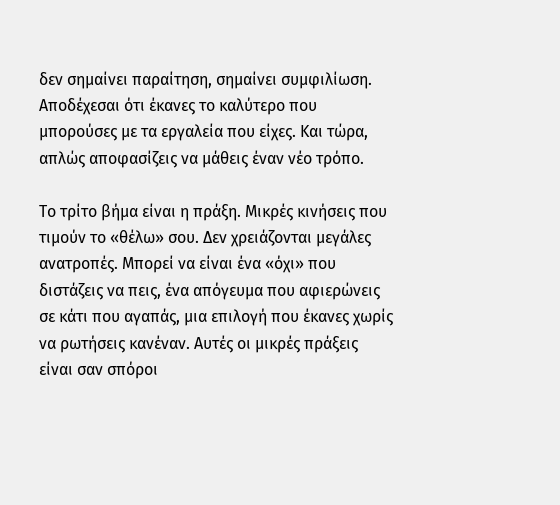δεν σημαίνει παραίτηση, σημαίνει συμφιλίωση. Αποδέχεσαι ότι έκανες το καλύτερο που μπορούσες με τα εργαλεία που είχες. Και τώρα, απλώς αποφασίζεις να μάθεις έναν νέο τρόπο.

Το τρίτο βήμα είναι η πράξη. Μικρές κινήσεις που τιμούν το «θέλω» σου. Δεν χρειάζονται μεγάλες ανατροπές. Μπορεί να είναι ένα «όχι» που διστάζεις να πεις, ένα απόγευμα που αφιερώνεις σε κάτι που αγαπάς, μια επιλογή που έκανες χωρίς να ρωτήσεις κανέναν. Αυτές οι μικρές πράξεις είναι σαν σπόροι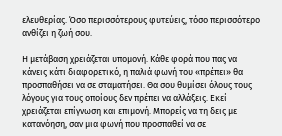ελευθερίας. Όσο περισσότερους φυτεύεις, τόσο περισσότερο ανθίζει η ζωή σου.

Η μετάβαση χρειάζεται υπομονή. Κάθε φορά που πας να κάνεις κάτι διαφορετικό, η παλιά φωνή του «πρέπει» θα προσπαθήσει να σε σταματήσει. Θα σου θυμίσει όλους τους λόγους για τους οποίους δεν πρέπει να αλλάξεις. Εκεί χρειάζεται επίγνωση και επιμονή. Μπορείς να τη δεις με κατανόηση, σαν μια φωνή που προσπαθεί να σε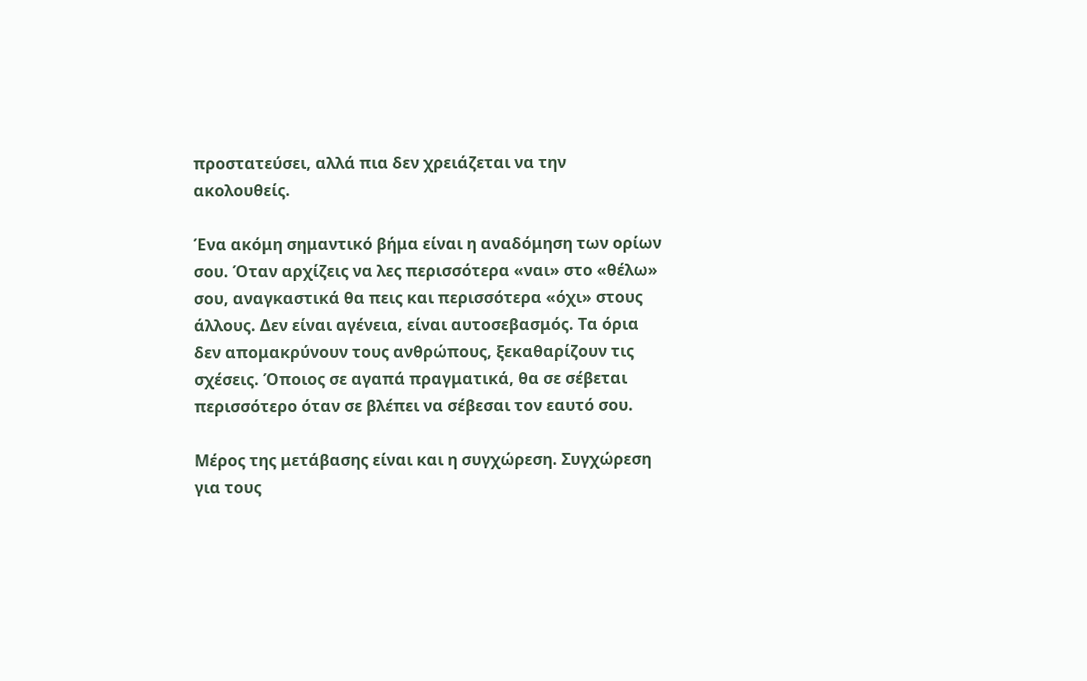προστατεύσει, αλλά πια δεν χρειάζεται να την ακολουθείς.

Ένα ακόμη σημαντικό βήμα είναι η αναδόμηση των ορίων σου. Όταν αρχίζεις να λες περισσότερα «ναι» στο «θέλω» σου, αναγκαστικά θα πεις και περισσότερα «όχι» στους άλλους. Δεν είναι αγένεια, είναι αυτοσεβασμός. Τα όρια δεν απομακρύνουν τους ανθρώπους, ξεκαθαρίζουν τις σχέσεις. Όποιος σε αγαπά πραγματικά, θα σε σέβεται περισσότερο όταν σε βλέπει να σέβεσαι τον εαυτό σου.

Μέρος της μετάβασης είναι και η συγχώρεση. Συγχώρεση για τους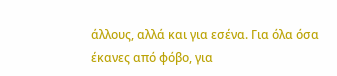άλλους, αλλά και για εσένα. Για όλα όσα έκανες από φόβο, για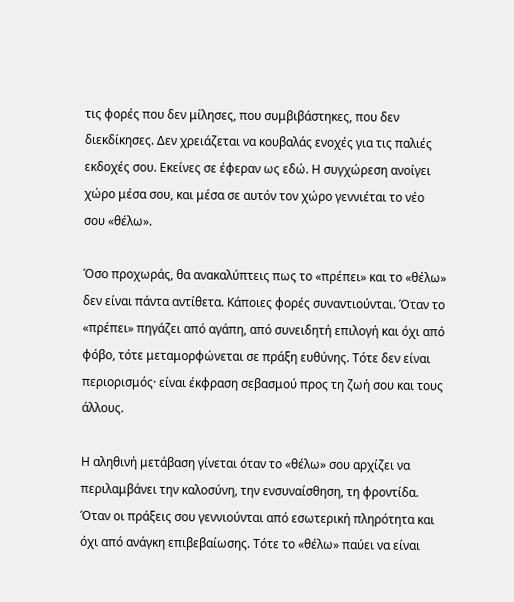τις φορές που δεν μίλησες, που συμβιβάστηκες, που δεν διεκδίκησες. Δεν χρειάζεται να κουβαλάς ενοχές για τις παλιές εκδοχές σου. Εκείνες σε έφεραν ως εδώ. Η συγχώρεση ανοίγει χώρο μέσα σου, και μέσα σε αυτόν τον χώρο γεννιέται το νέο σου «θέλω».

Όσο προχωράς, θα ανακαλύπτεις πως το «πρέπει» και το «θέλω» δεν είναι πάντα αντίθετα. Κάποιες φορές συναντιούνται. Όταν το «πρέπει» πηγάζει από αγάπη, από συνειδητή επιλογή και όχι από φόβο, τότε μεταμορφώνεται σε πράξη ευθύνης. Τότε δεν είναι περιορισμός· είναι έκφραση σεβασμού προς τη ζωή σου και τους άλλους.

Η αληθινή μετάβαση γίνεται όταν το «θέλω» σου αρχίζει να περιλαμβάνει την καλοσύνη, την ενσυναίσθηση, τη φροντίδα. Όταν οι πράξεις σου γεννιούνται από εσωτερική πληρότητα και όχι από ανάγκη επιβεβαίωσης. Τότε το «θέλω» παύει να είναι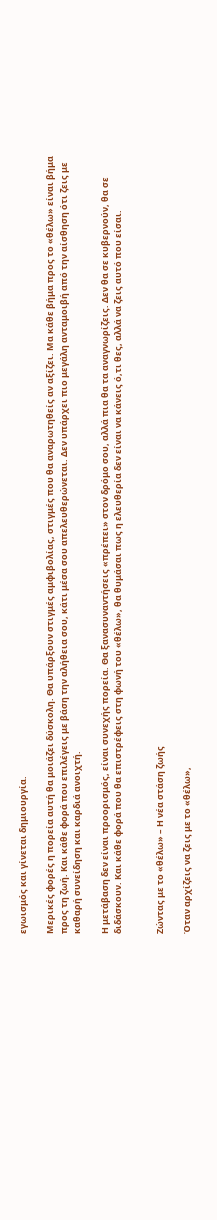εγωισμός και γίνεται δημιουργία.

Μερικές φορές η πορεία αυτή θα μοιάζει δύσκολη. Θα υπάρξουν στιγμές αμφιβολίας, στιγμές που θα αναρωτηθείς αν αξίζει. Μα κάθε βήμα προς το «θέλω» είναι βήμα προς τη ζωή. Και κάθε φορά που επιλέγεις με βάση την αλήθεια σου, κάτι μέσα σου απελευθερώνεται. Δεν υπάρχει πιο μεγάλη ανταμοιβή από την αίσθηση ότι ζεις με καθαρή συνείδηση και καρδιά ανοιχτή.

Η μετάβαση δεν είναι προορισμός, είναι συνεχής πορεία. Θα ξανασυναντήσεις «πρέπει» στον δρόμο σου, αλλά πια θα τα αναγνωρίζεις. Δεν θα σε κυβερνούν, θα σε διδάσκουν. Και κάθε φορά που θα επιστρέφεις στη φωνή του «θέλω», θα θυμάσαι πως η ελευθερία δεν είναι να κάνεις ό,τι θες, αλλά να ζεις αυτό που είσαι.


Ζώντας με το «θέλω» – Η νέα στάση ζωής

Όταν αρχίζεις να ζεις με το «θέλω»,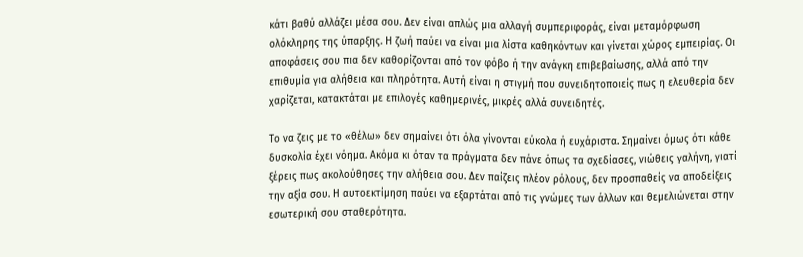κάτι βαθύ αλλάζει μέσα σου. Δεν είναι απλώς μια αλλαγή συμπεριφοράς, είναι μεταμόρφωση ολόκληρης της ύπαρξης. Η ζωή παύει να είναι μια λίστα καθηκόντων και γίνεται χώρος εμπειρίας. Οι αποφάσεις σου πια δεν καθορίζονται από τον φόβο ή την ανάγκη επιβεβαίωσης, αλλά από την επιθυμία για αλήθεια και πληρότητα. Αυτή είναι η στιγμή που συνειδητοποιείς πως η ελευθερία δεν χαρίζεται, κατακτάται με επιλογές καθημερινές, μικρές αλλά συνειδητές.

Το να ζεις με το «θέλω» δεν σημαίνει ότι όλα γίνονται εύκολα ή ευχάριστα. Σημαίνει όμως ότι κάθε δυσκολία έχει νόημα. Ακόμα κι όταν τα πράγματα δεν πάνε όπως τα σχεδίασες, νιώθεις γαλήνη, γιατί ξέρεις πως ακολούθησες την αλήθεια σου. Δεν παίζεις πλέον ρόλους, δεν προσπαθείς να αποδείξεις την αξία σου. Η αυτοεκτίμηση παύει να εξαρτάται από τις γνώμες των άλλων και θεμελιώνεται στην εσωτερική σου σταθερότητα.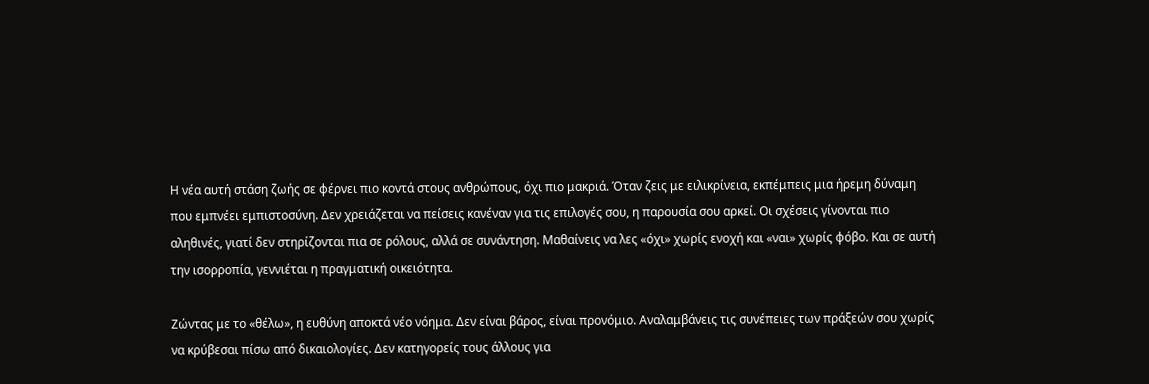Η νέα αυτή στάση ζωής σε φέρνει πιο κοντά στους ανθρώπους, όχι πιο μακριά. Όταν ζεις με ειλικρίνεια, εκπέμπεις μια ήρεμη δύναμη που εμπνέει εμπιστοσύνη. Δεν χρειάζεται να πείσεις κανέναν για τις επιλογές σου, η παρουσία σου αρκεί. Οι σχέσεις γίνονται πιο αληθινές, γιατί δεν στηρίζονται πια σε ρόλους, αλλά σε συνάντηση. Μαθαίνεις να λες «όχι» χωρίς ενοχή και «ναι» χωρίς φόβο. Και σε αυτή την ισορροπία, γεννιέται η πραγματική οικειότητα.

Ζώντας με το «θέλω», η ευθύνη αποκτά νέο νόημα. Δεν είναι βάρος, είναι προνόμιο. Αναλαμβάνεις τις συνέπειες των πράξεών σου χωρίς να κρύβεσαι πίσω από δικαιολογίες. Δεν κατηγορείς τους άλλους για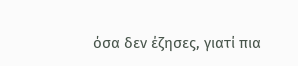όσα δεν έζησες, γιατί πια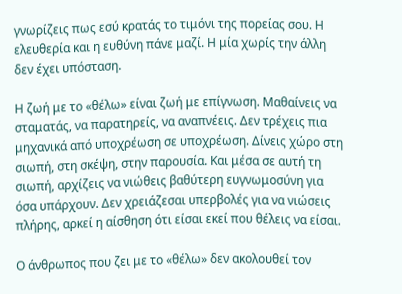γνωρίζεις πως εσύ κρατάς το τιμόνι της πορείας σου. Η ελευθερία και η ευθύνη πάνε μαζί. Η μία χωρίς την άλλη δεν έχει υπόσταση.

Η ζωή με το «θέλω» είναι ζωή με επίγνωση. Μαθαίνεις να σταματάς, να παρατηρείς, να αναπνέεις. Δεν τρέχεις πια μηχανικά από υποχρέωση σε υποχρέωση. Δίνεις χώρο στη σιωπή, στη σκέψη, στην παρουσία. Και μέσα σε αυτή τη σιωπή, αρχίζεις να νιώθεις βαθύτερη ευγνωμοσύνη για όσα υπάρχουν. Δεν χρειάζεσαι υπερβολές για να νιώσεις πλήρης, αρκεί η αίσθηση ότι είσαι εκεί που θέλεις να είσαι.

Ο άνθρωπος που ζει με το «θέλω» δεν ακολουθεί τον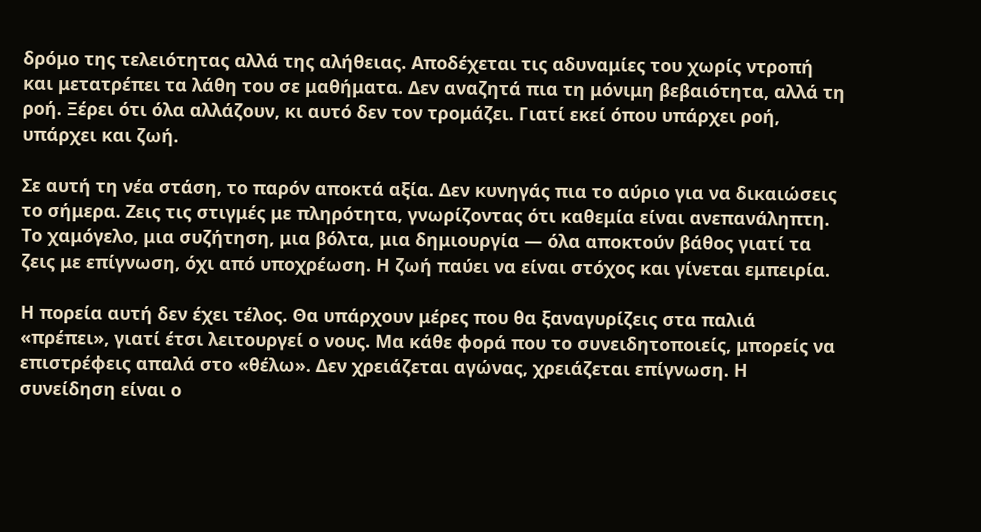δρόμο της τελειότητας αλλά της αλήθειας. Αποδέχεται τις αδυναμίες του χωρίς ντροπή και μετατρέπει τα λάθη του σε μαθήματα. Δεν αναζητά πια τη μόνιμη βεβαιότητα, αλλά τη ροή. Ξέρει ότι όλα αλλάζουν, κι αυτό δεν τον τρομάζει. Γιατί εκεί όπου υπάρχει ροή, υπάρχει και ζωή.

Σε αυτή τη νέα στάση, το παρόν αποκτά αξία. Δεν κυνηγάς πια το αύριο για να δικαιώσεις το σήμερα. Ζεις τις στιγμές με πληρότητα, γνωρίζοντας ότι καθεμία είναι ανεπανάληπτη. Το χαμόγελο, μια συζήτηση, μια βόλτα, μια δημιουργία — όλα αποκτούν βάθος γιατί τα ζεις με επίγνωση, όχι από υποχρέωση. Η ζωή παύει να είναι στόχος και γίνεται εμπειρία.

Η πορεία αυτή δεν έχει τέλος. Θα υπάρχουν μέρες που θα ξαναγυρίζεις στα παλιά «πρέπει», γιατί έτσι λειτουργεί ο νους. Μα κάθε φορά που το συνειδητοποιείς, μπορείς να επιστρέφεις απαλά στο «θέλω». Δεν χρειάζεται αγώνας, χρειάζεται επίγνωση. Η συνείδηση είναι ο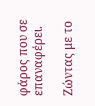φάρος που σε επαναφέρει.

Ζώντας με το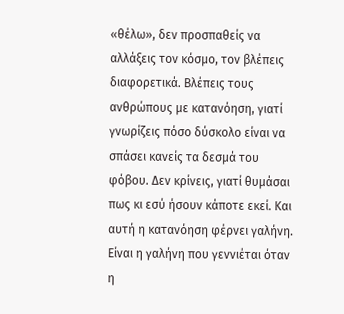«θέλω», δεν προσπαθείς να αλλάξεις τον κόσμο, τον βλέπεις διαφορετικά. Βλέπεις τους ανθρώπους με κατανόηση, γιατί γνωρίζεις πόσο δύσκολο είναι να σπάσει κανείς τα δεσμά του φόβου. Δεν κρίνεις, γιατί θυμάσαι πως κι εσύ ήσουν κάποτε εκεί. Και αυτή η κατανόηση φέρνει γαλήνη. Είναι η γαλήνη που γεννιέται όταν η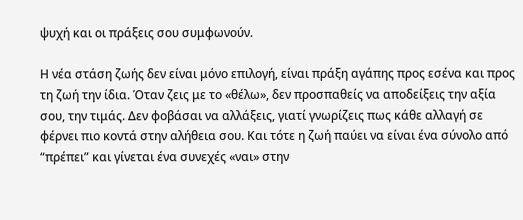ψυχή και οι πράξεις σου συμφωνούν.

Η νέα στάση ζωής δεν είναι μόνο επιλογή, είναι πράξη αγάπης προς εσένα και προς τη ζωή την ίδια. Όταν ζεις με το «θέλω», δεν προσπαθείς να αποδείξεις την αξία σου, την τιμάς. Δεν φοβάσαι να αλλάξεις, γιατί γνωρίζεις πως κάθε αλλαγή σε φέρνει πιο κοντά στην αλήθεια σου. Και τότε η ζωή παύει να είναι ένα σύνολο από “πρέπει” και γίνεται ένα συνεχές «ναι» στην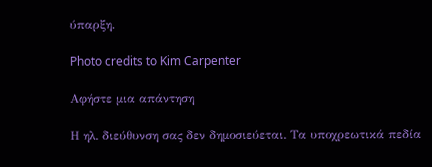ύπαρξη.

Photo credits to Kim Carpenter

Αφήστε μια απάντηση

Η ηλ. διεύθυνση σας δεν δημοσιεύεται. Τα υποχρεωτικά πεδία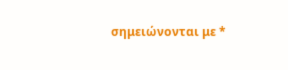σημειώνονται με *